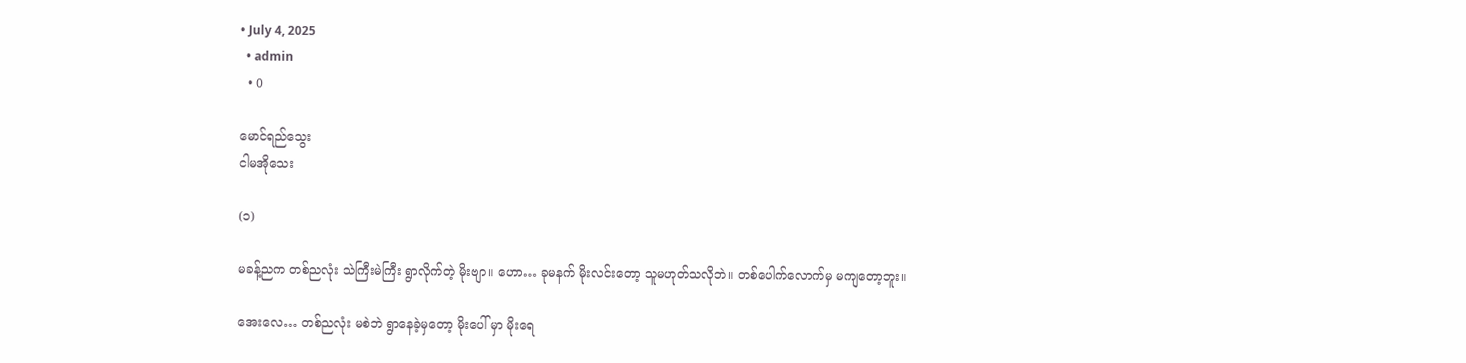• July 4, 2025
  • admin
  • 0

မောင်ရည်သွေး
ငါမအိုသေး

(၁)

မခန့်ညက တစ်ညလုံး သဲကြီးမဲကြီး ရွာလိုက်တဲ့ မိုးဗျာ။ ဟော… ခုမနက် မိုးလင်းတော့ သူမဟုတ်သလိုဘဲ။ တစ်ပေါက်လောက်မှ မကျတော့ဘူး။

အေးလေ… တစ်ညလုံး မစဲဘဲ ရွာနေခဲ့မှတော့ မိုးပေါ် မှာ မိုးရေ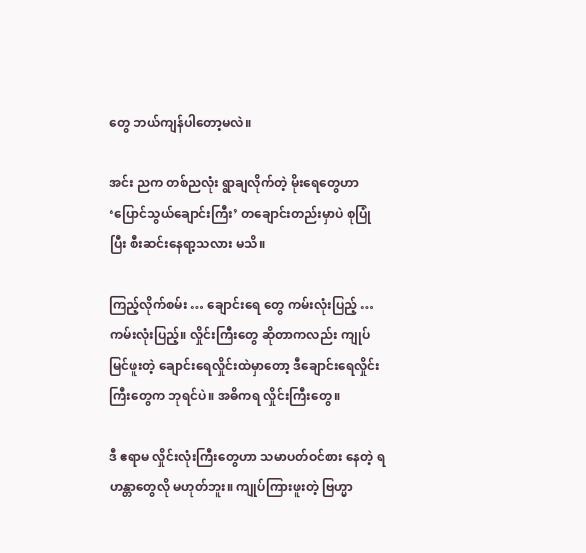တွေ ဘယ်ကျန်ပါတော့မလဲ။

အင်း ညက တစ်ညလုံး ရွာချလိုက်တဲ့ မိုးရေတွေဟာ ‘ပြောင်သွယ်ချောင်းကြီး’ တချောင်းတည်းမှာပဲ စုပြုံပြီး စီးဆင်းနေရာ့သလား မသိ။

ကြည့်လိုက်စမ်း … ချောင်းရေ တွေ ကမ်းလုံးပြည့် … ကမ်းလုံးပြည့်။ လှိုင်းကြီးတွေ ဆိုတာကလည်း ကျုပ်မြင်ဖူးတဲ့ ချောင်းရေလှိုင်းထဲမှာတော့ ဒီချောင်းရေလှိုင်းကြီးတွေက ဘုရင်ပဲ။ အဓိကရ လှိုင်းကြီးတွေ။

ဒီ ဧရာမ လှိုင်းလုံးကြီးတွေဟာ သမာပတ်ဝင်စား နေတဲ့ ရဟန္တာတွေလို မဟုတ်ဘူး။ ကျုပ်ကြားဖူးတဲ့ ဗြဟ္မာ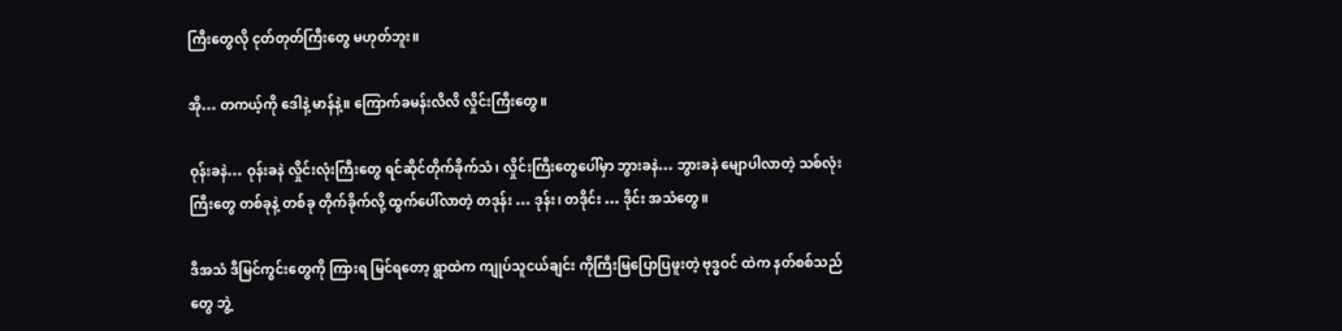ကြီးတွေလို ငုတ်တုတ်ကြီးတွေ မဟုတ်ဘူး။

အို… တကယ့်ကို ဒေါနဲ့ မာန်နဲ့။ ကြောက်ခမန်းလိလိ လှိုင်းကြီးတွေ။

ဝုန်းခနဲ… ဝုန်းခနဲ လှိုင်းလုံးကြီးတွေ ရင်ဆိုင်တိုက်ခိုက်သံ၊ လှိုင်းကြီးတွေပေါ်မှာ ဘွားခနဲ… ဘွားခနဲ မျောပါလာတဲ့ သစ်လုံးကြီးတွေ တစ်ခုနဲ့ တစ်ခု တိုက်ခိုက်လို့ ထွက်ပေါ်လာတဲ့ တဒုန်း … ဒုန်း၊ တဒိုင်း … ဒိုင်း အသံတွေ။

ဒီအသံ ဒီမြင်ကွင်းတွေကို ကြားရ မြင်ရတော့ ရွာထဲက ကျုပ်သူငယ်ချင်း ကိုကြီးမြပြောပြဖူးတဲ့ ဗုဒ္ဓဝင် ထဲက နတ်စစ်သည်တွေ ဘွဲ့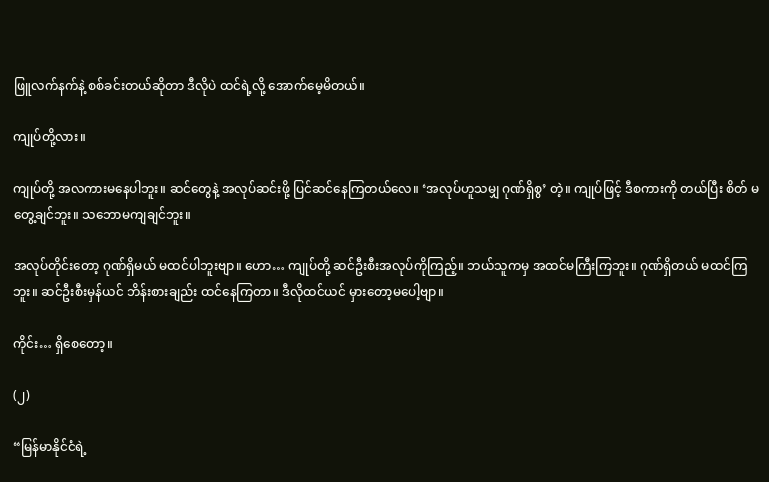ဖြူလက်နက်နဲ့ စစ်ခင်းတယ်ဆိုတာ ဒီလိုပဲ ထင်ရဲ့လို့ အောက်မေ့မိတယ်။

ကျုပ်တို့လား။

ကျုပ်တို့ အလကားမနေပါဘူး။ ဆင်တွေနဲ့ အလုပ်ဆင်းဖို့ ပြင်ဆင်နေကြတယ်လေ။ ‘အလုပ်ဟူသမျှ ဂုဏ်ရှိစွ’ တဲ့။ ကျုပ်ဖြင့် ဒီစကားကို တယ်ပြီး စိတ် မတွေ့ချင်ဘူး။ သဘောမကျချင်ဘူး။

အလုပ်တိုင်းတော့ ဂုဏ်ရှိမယ် မထင်ပါဘူးဗျာ။ ဟော… ကျုပ်တို့ ဆင်ဦးစီးအလုပ်ကိုကြည့်။ ဘယ်သူကမှ အထင်မကြီးကြဘူး။ ဂုဏ်ရှိတယ် မထင်ကြဘူး။ ဆင်ဦးစီးမှန်ယင် ဘိန်းစားချည်း ထင်နေကြတာ။ ဒီလိုထင်ယင် မှားတော့မပေါ့ဗျာ။

ကိုင်း… ရှိစေတော့။

(၂)

“မြန်မာနိုင်ငံရဲ့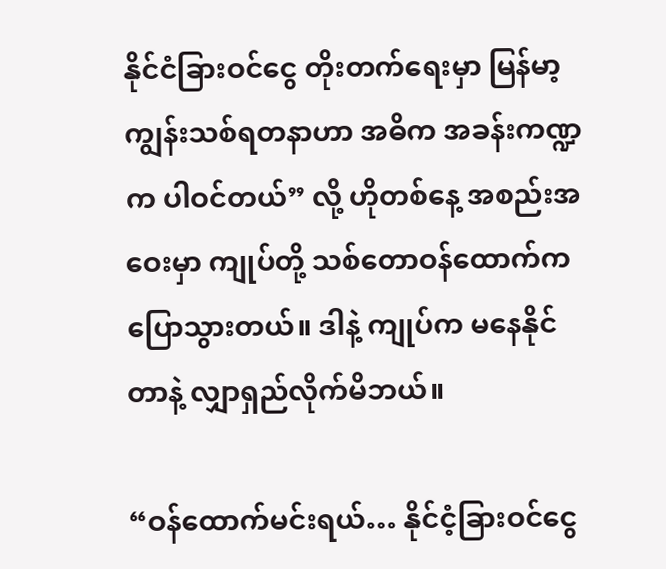နိုင်ငံခြားဝင်ငွေ တိုးတက်ရေးမှာ မြန်မာ့ကျွန်းသစ်ရတနာဟာ အဓိက အခန်းကဏ္ဍက ပါဝင်တယ်” လို့ ဟိုတစ်နေ့ အစည်းအဝေးမှာ ကျုပ်တို့ သစ်တောဝန်ထောက်က ပြောသွားတယ်။ ဒါနဲ့ ကျုပ်က မနေနိုင်တာနဲ့ လျှာရှည်လိုက်မိဘယ်။

“ဝန်ထောက်မင်းရယ်… နိုင်ငံ့ခြားဝင်ငွေ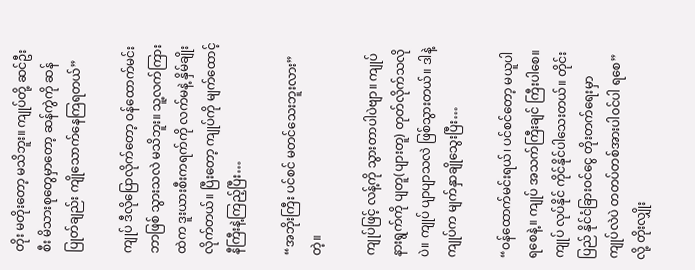တိုး မတိုးတော့ မသိဘူး။ ကျုပ်တို့ ဆင်ဦးစီး မိသားစုတွေမှာတော့ ဆန်ကွဲကို ဆန်ပြုတ်ချည်း ကျိုသောက်နေကြရတယ်”

ကျုပ် ဒီလိုပြောလိုက်တော့ ဝန်ထောက်မင်း ဘာဖြစ် သွားသလဲ မသိဘူး။ သူ့လက်ကြားထဲက ဒူးယားစီးကရက်ကို လက်မနဲ့ နှိမ်ချိုးလိုက်တယ်။ ပြီးတော့ ကျုပ်ကို မျက်ထောင့်နီကြီးနဲ့ကြည့်ပြီး…

“အဘိုးကြီး ပင်စင် မတင်သေးဘူးလား” တဲ့။

ကျုပ်ဖြင့် လန့်ကို သွားတာပါပဲဗျာ။ ကျုပ်နားရွက်ကို ပျတူ(ပျားတူ) တုတ်လိုက်သလိုပဲ။ ကျုပ် ပျာပျာသလဲ ဖြစ်သွားတယ်။ ဒါနဲ့ ကျုပ်က မျက်နှာချိုသွေးပြီး…

“ဝန်ထောက်မင်းရယ်၊ ပင်စင်တော့ မယူပါရစေနဲ့။ ကျုပ် အသက်ကြီးချင် ကြီးပါစေ။ ကျုပ် လုပ်နိုင် ကိုင်နိုင်ပါသေးတယ်။ တိုင်းပြည် နိုင်ငံခြားဝင်ငွေ တိုးတက်ရေးမှာ ကျုပ်လဲပဲ တတပ်တစ်အားပါ၀င်ပါ ရစေ” လို့ တိုးလျှိုး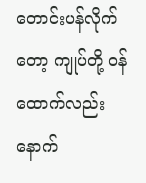တောင်းပန်လိုက်တော့ ကျုပ်တို့ ဝန်ထောက်လည်း နောက်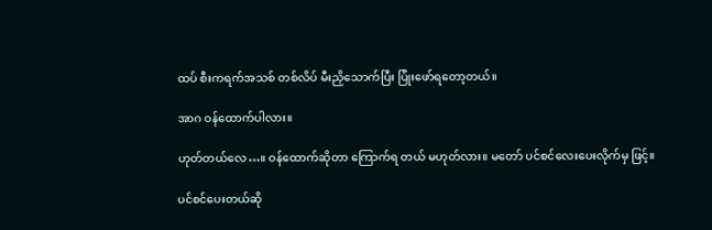ထပ် စီးကရက်အသစ် တစ်လိပ် မီးညှိသောက်ပြီး ပြုံးဖော်ရတော့တယ်။

အာဂ ဝန်ထောက်ပါလား။

ဟုတ်တယ်လေ…။ ဝန်ထောက်ဆိုတာ ကြောက်ရ တယ် မဟုတ်လား။ မတော် ပင်စင်လေးပေးလိုက်မှ ဖြင့်။

ပင်စင်ပေးတယ်ဆို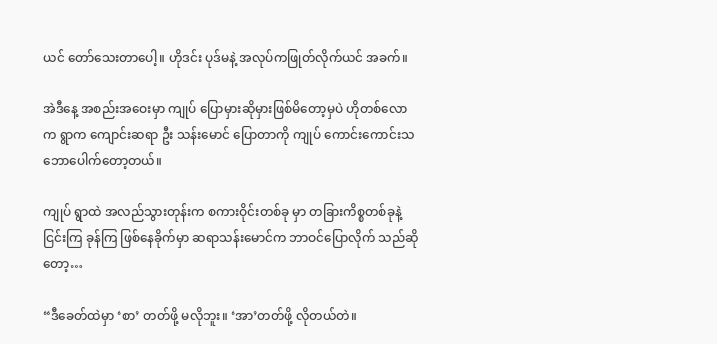ယင် တော်သေးတာပေါ့။ ဟိုဒင်း ပုဒ်မနဲ့ အလုပ်ကဖြုတ်လိုက်ယင် အခက်။

အဲဒီနေ့ အစည်းအဝေးမှာ ကျုပ် ပြောမှားဆိုမှားဖြစ်မိတော့မှပဲ ဟိုတစ်လောက ရွာက ကျောင်းဆရာ ဦး သန်းမောင် ပြောတာကို ကျုပ် ကောင်းကောင်းသဘောပေါက်တော့တယ်။

ကျုပ် ရွာထဲ အလည်သွားတုန်းက စကားဝိုင်းတစ်ခု မှာ တခြားကိစ္စတစ်ခုနဲ့ ငြင်းကြ ခုန်ကြ ဖြစ်နေခိုက်မှာ ဆရာသန်းမောင်က ဘာဝင်ပြောလိုက် သည်ဆိုတော့…

“ဒီခေတ်ထဲမှာ ‘စာ’ တတ်ဖို့ မလိုဘူး။ ‘အာ’တတ်ဖို့ လိုတယ်တဲ။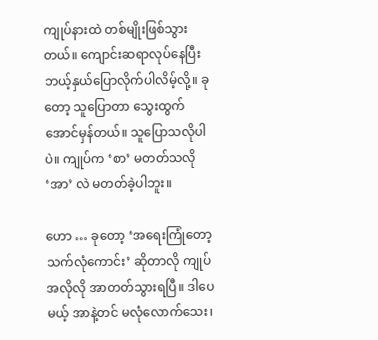ကျုပ်နားထဲ တစ်မျိုးဖြစ်သွားတယ်။ ကျောင်းဆရာလုပ်နေပြီး ဘယ့်နှယ်ပြောလိုက်ပါလိမ့်လို့။ ခုတော့ သူပြောတာ သွေးထွက်အောင်မှန်တယ်။ သူပြောသလိုပါပဲ။ ကျုပ်က ‘စာ’ မတတ်သလို ‘အာ’ လဲ မတတ်ခဲ့ပါဘူး။

ဟော … ခုတော့ ‘အရေးကြုံတော့ သက်လုံကောင်း’ ဆိုတာလို ကျုပ် အလိုလို အာတတ်သွားရပြီ။ ဒါပေမယ့် အာနဲ့တင် မလုံလောက်သေး၊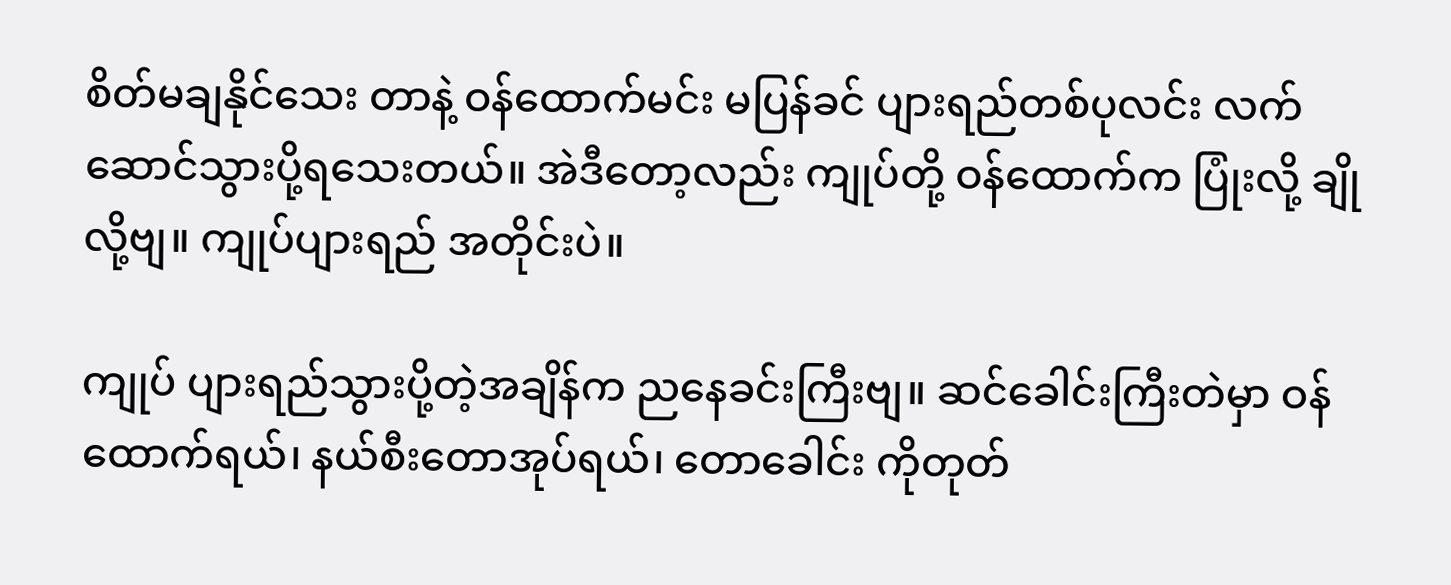စိတ်မချနိုင်သေး တာနဲ့ ဝန်ထောက်မင်း မပြန်ခင် ပျားရည်တစ်ပုလင်း လက်ဆောင်သွားပို့ရသေးတယ်။ အဲဒီတော့လည်း ကျုပ်တို့ ဝန်ထောက်က ပြုံးလို့ ချိုလို့ဗျ။ ကျုပ်ပျားရည် အတိုင်းပဲ။

ကျုပ် ပျားရည်သွားပို့တဲ့အချိန်က ညနေခင်းကြီးဗျ။ ဆင်ခေါင်းကြီးတဲမှာ ဝန်ထောက်ရယ်၊ နယ်စီးတောအုပ်ရယ်၊ တောခေါင်း ကိုတုတ်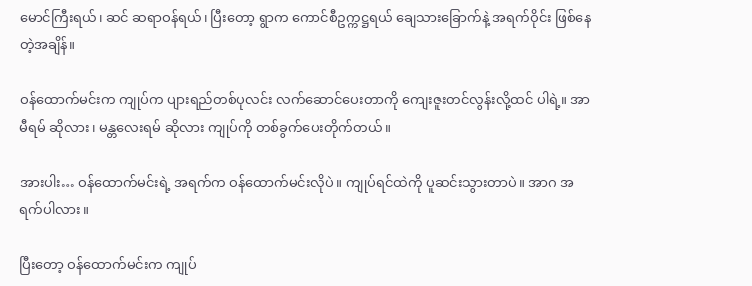မောင်ကြီးရယ်၊ ဆင် ဆရာဝန်ရယ်၊ ပြီးတော့ ရွာက ကောင်စီဥက္ကဋ္ဌရယ် ချေသားခြောက်နဲ့ အရက်ဝိုင်း ဖြစ်နေတဲ့အချိန်။

ဝန်ထောက်မင်းက ကျုပ်က ပျားရည်တစ်ပုလင်း လက်ဆောင်ပေးတာကို ကျေးဇူးတင်လွန်းလို့ထင် ပါရဲ့။ အာမီရမ် ဆိုလား၊ မန္တလေးရမ် ဆိုလား ကျုပ်ကို တစ်ခွက်ပေးတိုက်တယ်။

အားပါး… ဝန်ထောက်မင်းရဲ့ အရက်က ဝန်ထောက်မင်းလိုပဲ။ ကျုပ်ရင်ထဲကို ပူဆင်းသွားတာပဲ။ အာဂ အရက်ပါလား။

ပြီးတော့ ဝန်ထောက်မင်းက ကျုပ်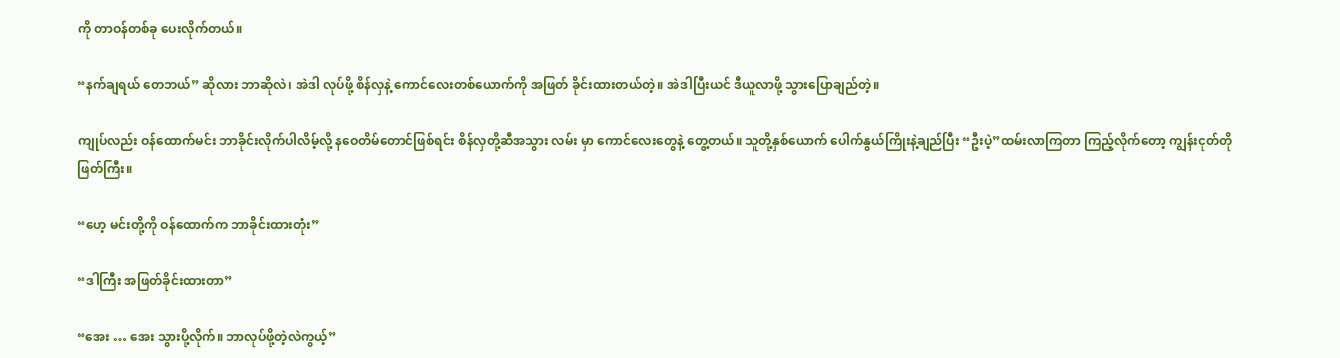ကို တာဝန်တစ်ခု ပေးလိုက်တယ်။

“နက်ချရယ် တေဘယ်” ဆိုလား ဘာဆိုလဲ၊ အဲဒါ လုပ်ဖို့ စိန်လှနဲ့ ကောင်လေးတစ်ယောက်ကို အဖြတ် ခိုင်းထားတယ်တဲ့။ အဲဒါပြီးယင် ဒီယူလာဖို့ သွားပြောချည်တဲ့။

ကျုပ်လည်း ဝန်ထောက်မင်း ဘာခိုင်းလိုက်ပါလိမ့်လို့ နဝေတိမ်တောင်ဖြစ်ရင်း စိန်လှတို့ဆီအသွား လမ်း မှာ ကောင်လေးတွေနဲ့ တွေ့တယ်။ သူတို့နှစ်ယောက် ပေါက်နွယ်ကြိုးနဲ့ချည်ပြီး “ဦးပဲ့”ထမ်းလာကြတာ ကြည့်လိုက်တော့ ကျွန်းငုတ်တိုဖြတ်ကြီး။

“ဟေ့ မင်းတို့ကို ဝန်ထောက်က ဘာခိုင်းထားတုံး”

“ဒါကြီး အဖြတ်ခိုင်းထားတာ”

“အေး … အေး သွားပို့လိုက်။ ဘာလုပ်ဖို့တဲ့လဲကွယ့်”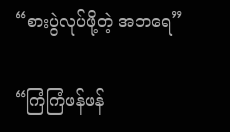“စားပွဲလုပ်ဖို့တဲ့ အဘရေ”

“ကြံကြံဖန်ဖန်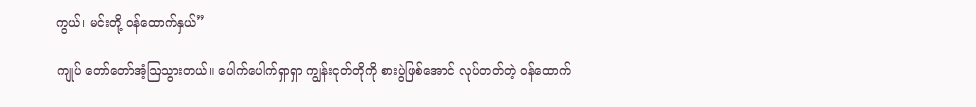ကွယ်၊ မင်းတို့ ဝန်ထောက်နှယ်”

ကျုပ် တော်တော်အံ့ဩသွားတယ်။ ပေါက်ပေါက်ရှာရှာ ကျွန်းငုတ်တိုကို စားပွဲဖြစ်အောင် လုပ်တတ်တဲ့ ဝန်ထောက်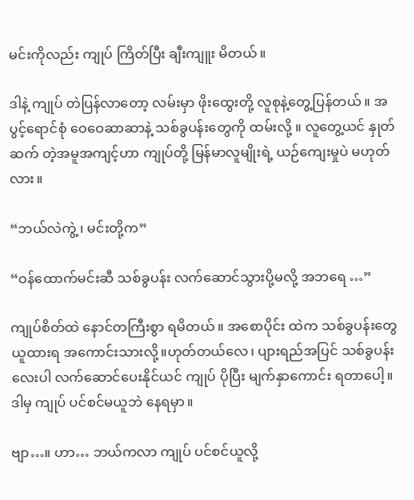မင်းကိုလည်း ကျုပ် ကြိတ်ပြီး ချီးကျူး မိတယ်။

ဒါနဲ့ ကျုပ် တဲပြန်လာတော့ လမ်းမှာ ဖိုးထွေးတို့ လူစုနဲ့တွေ့ပြန်တယ်။ အပွင့်ရောင်စုံ ဝေဝေဆာဆာနဲ့ သစ်ခွပန်းတွေကို ထမ်းလို့ ။ လူတွေ့ယင် နှုတ်ဆက် တဲ့အမူအကျင့်ဟာ ကျုပ်တို့ မြန်မာလူမျိုးရဲ့ ယဉ်ကျေးမှုပဲ မဟုတ်လား။

“ဘယ်လဲကွဲ့ ၊ မင်းတို့က”

“ဝန်ထောက်မင်းဆီ သစ်ခွပန်း လက်ဆောင်သွားပို့မလို့ အဘရေ …”

ကျုပ်စိတ်ထဲ နောင်တကြီးစွာ ရမိတယ်။ အစောပိုင်း ထဲက သစ်ခွပန်းတွေ ယူထားရ အကောင်းသားလို့။ဟုတ်တယ်လေ၊ ပျားရည်အပြင် သစ်ခွပန်းလေးပါ လက်ဆောင်ပေးနိုင်ယင် ကျုပ် ပိုပြီး မျက်နှာကောင်း ရတာပေါ့။ ဒါမှ ကျုပ် ပင်စင်မယူဘဲ နေရမှာ။

ဗျာ…။ ဟာ… ဘယ်ကလာ ကျုပ် ပင်စင်ယူလို့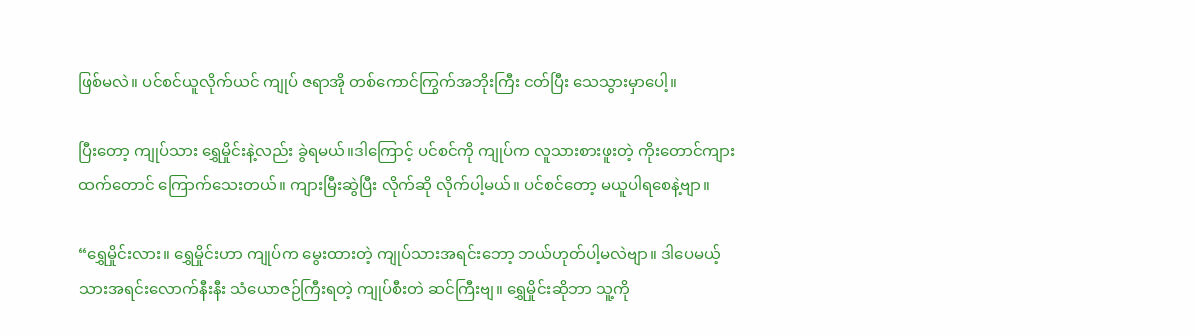ဖြစ်မလဲ။ ပင်စင်ယူလိုက်ယင် ကျုပ် ဇရာအို တစ်ကောင်ကြွက်အဘိုးကြီး ငတ်ပြီး သေသွားမှာပေါ့။

ပြီးတော့ ကျုပ်သား ရွှေမှိုင်းနဲ့လည်း ခွဲရမယ်။ဒါကြောင့် ပင်စင်ကို ကျုပ်က လူသားစားဖူးတဲ့ ကိုးတောင်ကျားထက်တောင် ကြောက်သေးတယ်။ ကျားမြီးဆွဲပြီး လိုက်ဆို လိုက်ပါ့မယ်။ ပင်စင်တော့ မယူပါရစေနဲ့ဗျာ။

“ရွှေမှိုင်းလား။ ရွှေမှိုင်းဟာ ကျုပ်က မွေးထားတဲ့ ကျုပ်သားအရင်းဘော့ ဘယ်ဟုတ်ပါ့မလဲဗျာ။ ဒါပေမယ့် သားအရင်းလောက်နီးနီး သံယောဇဉ်ကြီးရတဲ့ ကျုပ်စီးတဲ ဆင်ကြီးဗျ။ ရွှေမှိုင်းဆိုဘာ သူ့ကို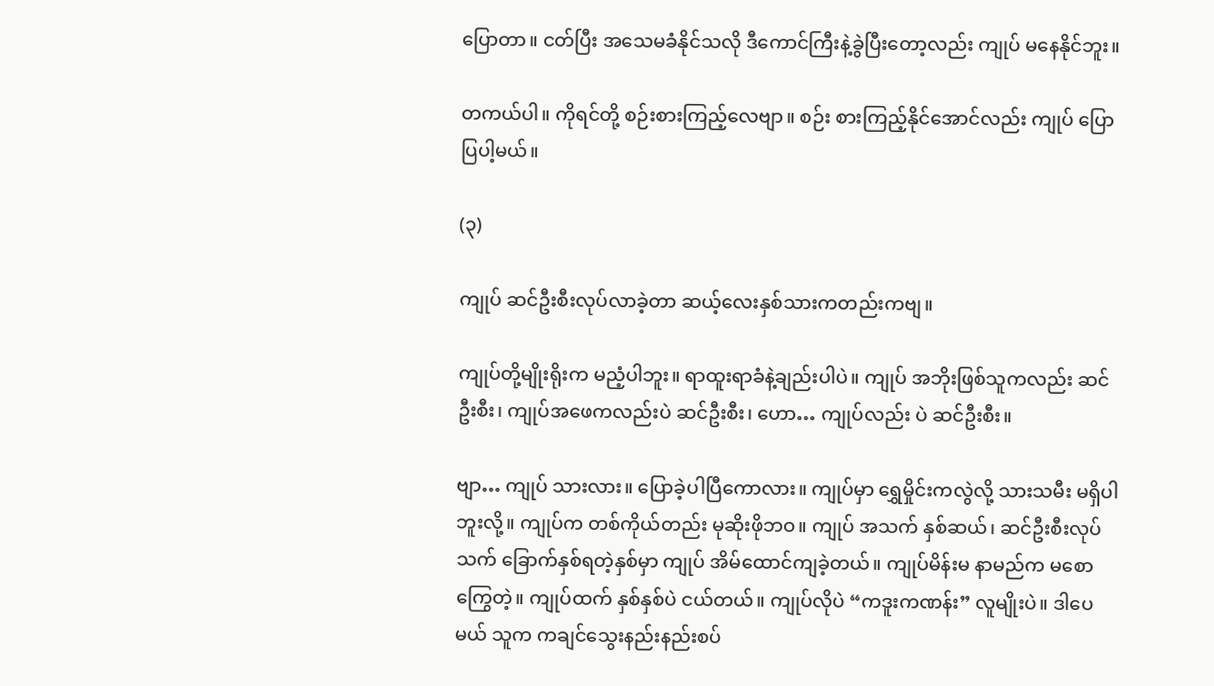ပြောတာ။ ငတ်ပြီး အသေမခံနိုင်သလို ဒီကောင်ကြီးနဲ့ခွဲပြီးတော့လည်း ကျုပ် မနေနိုင်ဘူး။

တကယ်ပါ။ ကိုရင်တို့ စဉ်းစားကြည့်လေဗျာ။ စဉ်း စားကြည့်နိုင်အောင်လည်း ကျုပ် ပြောပြပါ့မယ်။

(၃)

ကျုပ် ဆင်ဦးစီးလုပ်လာခဲ့တာ ဆယ့်လေးနှစ်သားကတည်းကဗျ။

ကျုပ်တို့မျိုးရိုးက မညံ့ပါဘူး။ ရာထူးရာခံနဲ့ချည်းပါပဲ။ ကျုပ် အဘိုးဖြစ်သူကလည်း ဆင်ဦးစီး၊ ကျုပ်အဖေကလည်းပဲ ဆင်ဦးစီး၊ ဟော… ကျုပ်လည်း ပဲ ဆင်ဦးစီး။

ဗျာ… ကျုပ် သားလား။ ပြောခဲ့ပါပြီကောလား။ ကျုပ်မှာ ရွှေမှိုင်းကလွဲလို့ သားသမီး မရှိပါဘူးလို့။ ကျုပ်က တစ်ကိုယ်တည်း မုဆိုးဖိုဘဝ။ ကျုပ် အသက် နှစ်ဆယ်၊ ဆင်ဦးစီးလုပ်သက် ခြောက်နှစ်ရတဲ့နှစ်မှာ ကျုပ် အိမ်ထောင်ကျခဲ့တယ်။ ကျုပ်မိန်းမ နာမည်က မစောကြွေတဲ့။ ကျုပ်ထက် နှစ်နှစ်ပဲ ငယ်တယ်။ ကျုပ်လိုပဲ “ကဒူးကဏန်း” လူမျိုးပဲ။ ဒါပေမယ် သူက ကချင်သွေးနည်းနည်းစပ်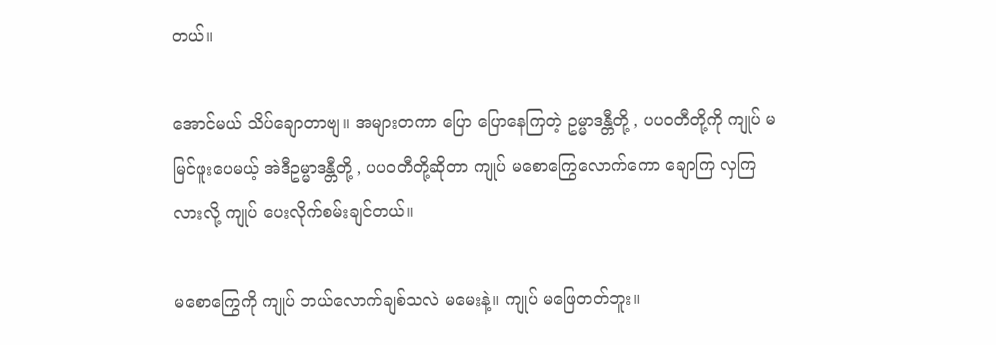တယ်။

အောင်မယ် သိပ်ချောတာဗျ။ အများတကာ ပြော ပြောနေကြတဲ့ ဥမ္မာဒန္တီတို့ , ပပဝတီတို့ကို ကျုပ် မမြင်ဖူးပေမယ့် အဲဒီဥမ္မာဒန္တီတို့ , ပပဝတီတို့ဆိုတာ ကျုပ် မစောကြွေလောက်ကော ချောကြ လှကြလားလို့ ကျုပ် ပေးလိုက်စမ်းချင်တယ်။

မစောကြွေကို ကျုပ် ဘယ်လောက်ချစ်သလဲ မမေးနဲ့။ ကျုပ် မဖြေတတ်ဘူး။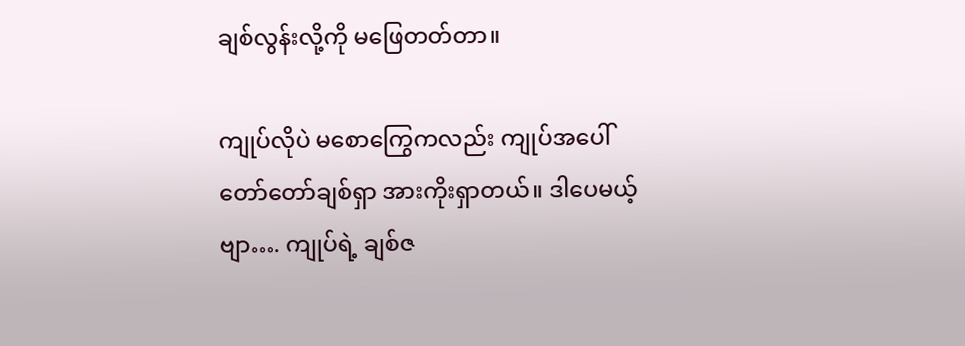ချစ်လွန်းလို့ကို မဖြေတတ်တာ။

ကျုပ်လိုပဲ မစောကြွေကလည်း ကျုပ်အပေါ် တော်တော်ချစ်ရှာ အားကိုးရှာတယ်။ ဒါပေမယ့် ဗျာ…. ကျုပ်ရဲ့ ချစ်ဇ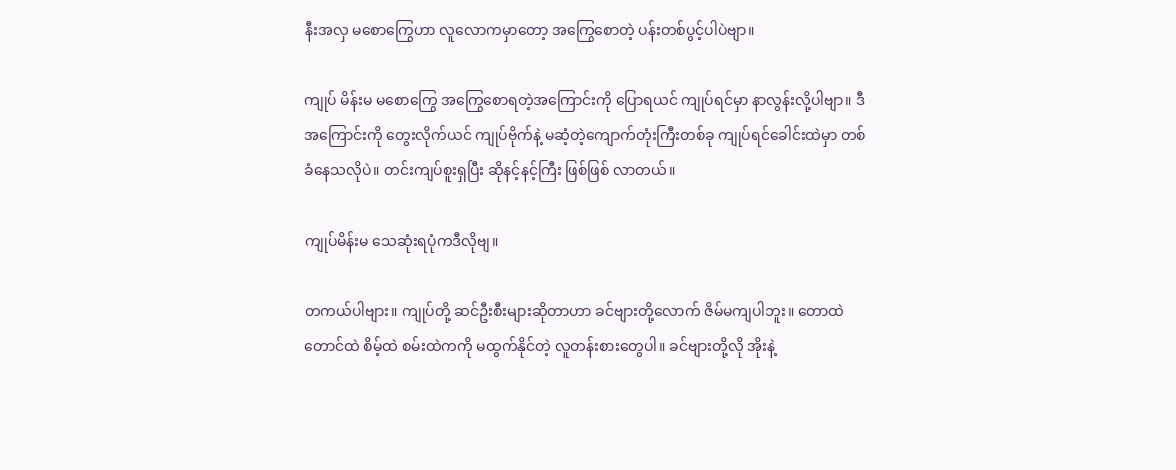နီးအလှ မစောကြွေဟာ လူလောကမှာတော့ အကြွေစောတဲ့ ပန်းတစ်ပွင့်ပါပဲဗျာ။

ကျုပ် မိန်းမ မစောကြွေ အကြွေစောရတဲ့အကြောင်းကို ပြောရယင် ကျုပ်ရင်မှာ နာလွန်းလို့ပါဗျာ။ ဒီ အကြောင်းကို တွေးလိုက်ယင် ကျုပ်ဗိုက်နဲ့ မဆံ့တဲ့ကျောက်တုံးကြီးတစ်ခု ကျုပ်ရင်ခေါင်းထဲမှာ တစ်ခံနေသလိုပဲ။ တင်းကျပ်စူးရှပြီး ဆိုနင့်နင့်ကြီး ဖြစ်ဖြစ် လာတယ်။

ကျုပ်မိန်းမ သေဆုံးရပုံကဒီလိုဗျ။

တကယ်ပါဗျား။ ကျုပ်တို့ ဆင်ဦးစီးများဆိုတာဟာ ခင်ဗျားတို့လောက် ဇိမ်မကျပါဘူး။ တောထဲ တောင်ထဲ စိမ့်ထဲ စမ်းထဲကကို မထွက်နိုင်တဲ့ လူတန်းစားတွေပါ။ ခင်ဗျားတို့လို အိုးနဲ့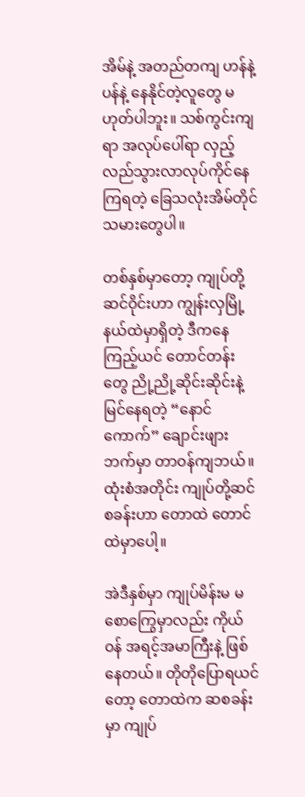အိမ်နဲ့ အတည်တကျ ဟန်နဲ့ ပန်နဲ့ နေနိုင်တဲ့လူတွေ မဟုတ်ပါဘူး။ သစ်ကွင်းကျရာ အလုပ်ပေါ်ရာ လှည့်လည်သွားလာလုပ်ကိုင်နေကြရတဲ့ ခြေသလုံးအိမ်တိုင် သမားတွေပါ။

တစ်နှစ်မှာတော့ ကျုပ်တို့ ဆင်ဝိုင်းဟာ ကျွန်းလှမြို့နယ်ထဲမှာရှိတဲ့ ဒီကနေကြည့်ယင် တောင်တန်းတွေ ညို့ညို့ဆိုင်းဆိုင်းနဲ့ မြင်နေရတဲ့ “နောင်ကောက်” ချောင်းဖျားဘက်မှာ တာဝန်ကျဘယ်။ ထုံးစံအတိုင်း ကျုပ်တို့ဆင်စခန်းဟာ တောထဲ တောင်ထဲမှာပေါ့။

အဲဒီနှစ်မှာ ကျုပ်မိန်းမ မစောကြွေမှာလည်း ကိုယ်ဝန် အရင့်အမာကြီးနဲ့ ဖြစ်နေတယ်။ တိုတိုပြောရယင်တော့ တောထဲက ဆစခန်းမှာ ကျုပ်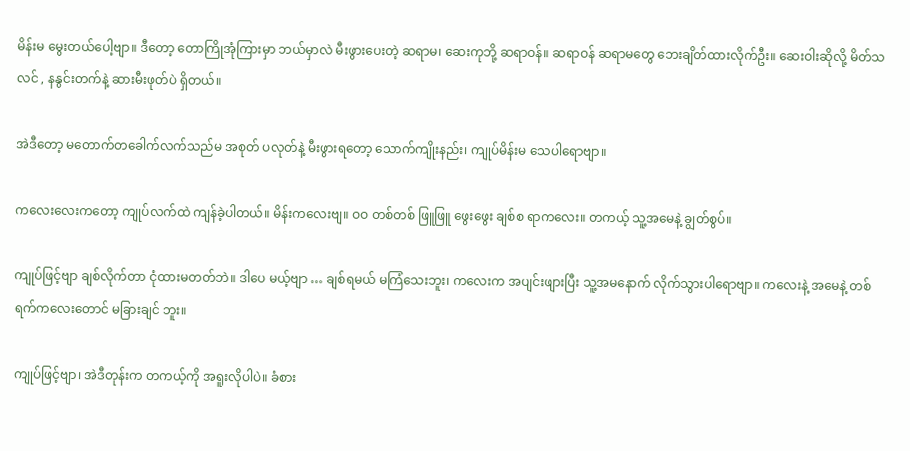မိန်းမ မွေးတယ်ပေါ့ဗျာ။ ဒီတော့ တောကြိုအုံကြားမှာ ဘယ်မှာလဲ မီးဖွားပေးတဲ့ ဆရာမ၊ ဆေးကုဘို့ ဆရာဝန်။ ဆရာဝန် ဆရာမတွေ ဘေးချိတ်ထားလိုက်ဦး။ ဆေးဝါးဆိုလို့ မိတ်သလင် , နနွင်းတက်နဲ့ ဆားမီးဖုတ်ပဲ ရှိတယ်။

အဲဒီတော့ မတောက်တခေါက်လက်သည်မ အစုတ် ပလုတ်နဲ့ မီးဖွားရတော့ သောက်ကျိုးနည်း၊ ကျုပ်မိန်းမ သေပါရောဗျာ။

ကလေးလေးကတော့ ကျုပ်လက်ထဲ ကျန်ခဲ့ပါတယ်။ မိန်းကလေးဗျ။ ဝဝ တစ်တစ် ဖြူဖြူ ဖွေးဖွေး ချစ်စ ရာကလေး။ တကယ့် သူ့အမေနဲ့ ချွတ်စွပ်။

ကျုပ်ဖြင့်ဗျာ ချစ်လိုက်တာ ငုံထားမတတ်ဘဲ။ ဒါပေ မယ့်ဗျာ … ချစ်ရမယ် မကြံသေးဘူး၊ ကလေးက အပျင်းဖျားပြီး သူ့အမနောက် လိုက်သွားပါရောဗျာ။ ကလေးနဲ့ အမေနဲ့ တစ်ရက်ကလေးတောင် မခြားချင် ဘူး။

ကျုပ်ဖြင့်ဗျာ၊ အဲဒီတုန်းက တကယ့်ကို အရူးလိုပါပဲ။ ခံစား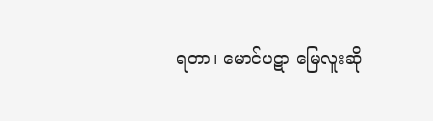ရတာ၊ မောင်ပဋာ မြေလူးဆို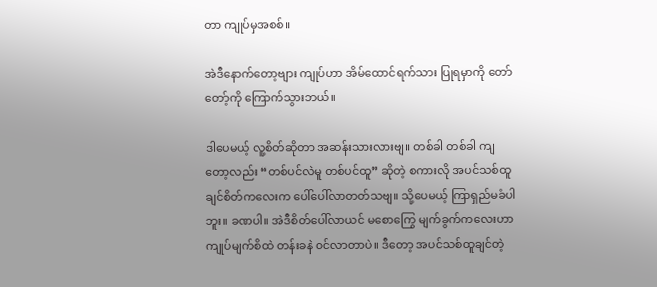တာ ကျုပ်မှအစစ်။

အဲဒီနောက်တော့ဗျား ကျုပ်ဟာ အိမ်ထောင်ရက်သား ပြုရမှာကို တော်တော့်ကို ကြောက်သွားဘယ်။

ဒါပေမယ့် လူ့စိတ်ဆိုတာ အဆန်းသားလားဗျ။ တစ်ခါ တစ်ခါ ကျတော့လည်း “တစ်ပင်လဲမူ တစ်ပင်ထူ” ဆိုတဲ့ စကားလို အပင်သစ်ထူချင်စိတ်ကလေးက ပေါ်ပေါ်လာတတ်သဗျ။ သို့ပေမယ့် ကြာရှည်မခံပါဘူး။ ခဏပါ။ အဲဒီစိတ်ပေါ်လာယင် မစောကြွေ မျက်ခွက်ကလေးဟာ ကျုပ်မျက်စိထဲ တန်းခနဲ ၀င်လာတာပဲ။ ဒီတော့ အပင်သစ်ထူချင်တဲ့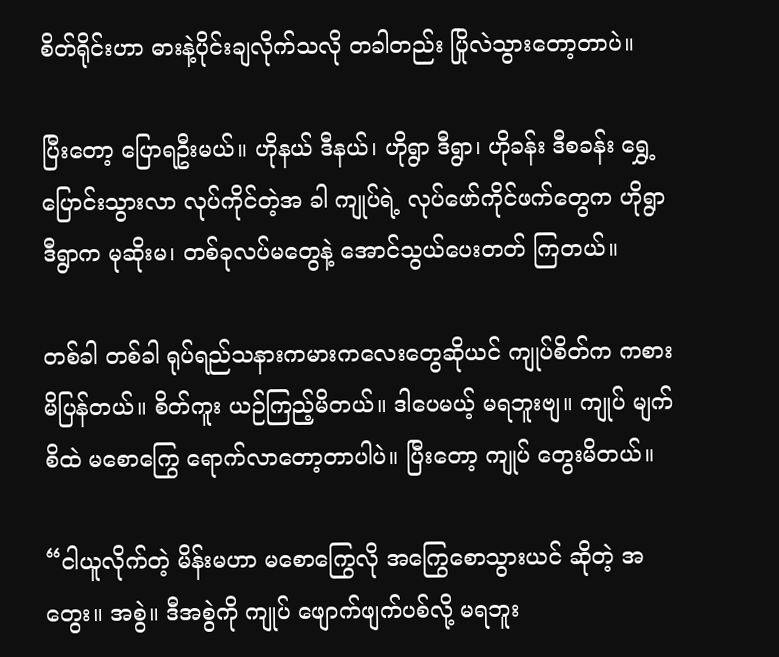စိတ်ရိုင်းဟာ ဓားနဲ့ပိုင်းချလိုက်သလို တခါတည်း ပြိုလဲသွားတော့တာပဲ။

ပြီးတော့ ပြောရဦးမယ်။ ဟိုနယ် ဒီနယ်၊ ဟိုရွာ ဒီရွာ၊ ဟိုခန်း ဒီစခန်း ရွှေ့ပြောင်းသွားလာ လုပ်ကိုင်တဲ့အ ခါ ကျုပ်ရဲ့ လုပ်ဖော်ကိုင်ဖက်တွေက ဟိုရွာ ဒီရွာက မုဆိုးမ၊ တစ်ခုလပ်မတွေနဲ့ အောင်သွယ်ပေးတတ် ကြတယ်။

တစ်ခါ တစ်ခါ ရုပ်ရည်သနားကမားကလေးတွေဆိုယင် ကျုပ်စိတ်က ကစားမိပြန်တယ်။ စိတ်ကူး ယဉ်ကြည့်မိတယ်။ ဒါပေမယ့် မရဘူးဗျ။ ကျုပ် မျက်စိထဲ မစောကြွေ ရောက်လာတော့တာပါပဲ။ ပြီးတော့ ကျုပ် တွေးမိတယ်။

“ငါယူလိုက်တဲ့ မိန်းမဟာ မစောကြွေလို အကြွေစောသွားယင် ဆိုတဲ့ အတွေး။ အစွဲ။ ဒီအစွဲကို ကျုပ် ဖျောက်ဖျက်ပစ်လို့ မရဘူး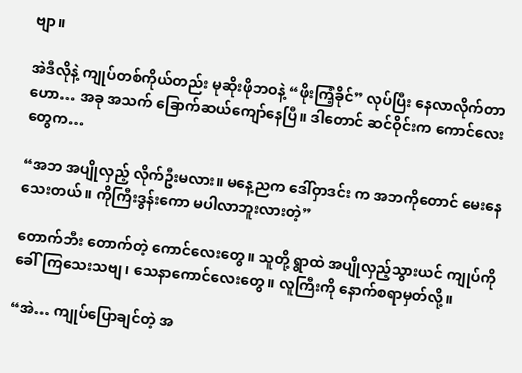ဗျာ။

အဲဒီလိုနဲ့ ကျုပ်တစ်ကိုယ်တည်း မုဆိုးဖိုဘဝနဲ့ “ဖိုးကြံ့ခိုင်” လုပ်ပြီး နေလာလိုက်တာ ဟော… အခု အသက် ခြောက်ဆယ်ကျော်နေပြီ။ ဒါတောင် ဆင်ဝိုင်းက ကောင်လေးတွေက…

“အဘ အပျိုလှည့် လိုက်ဦးမလား။ မနေ့ညက ဒေါ်ဝှာဒင်း က အဘကိုတောင် မေးနေသေးတယ်။ ကိုကြီးဒွန်းကော မပါလာဘူးလားတဲ့”

တောက်ဘီး တောက်တဲ့ ကောင်လေးတွေ။ သူတို့ ရွာထဲ အပျိုလှည့်သွားယင် ကျုပ်ကို ခေါ်ကြသေးသဗျ၊ သေနာကောင်လေးတွေ။ လူကြီးကို နောက်စရာမှတ်လို့။

“အဲ… ကျုပ်ပြောချင်တဲ့ အ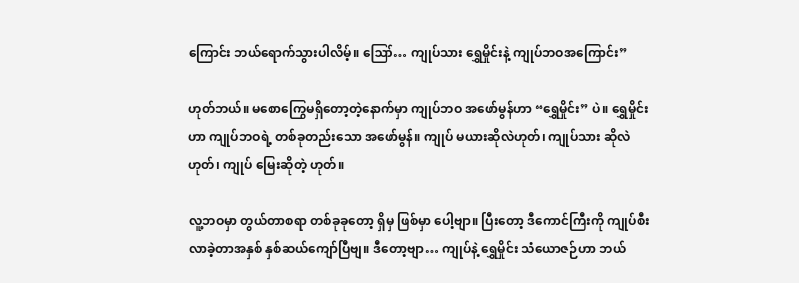ကြောင်း ဘယ်ရောက်သွားပါလိမ့်။ ဪ… ကျုပ်သား ရွှေမှိုင်းနဲ့ ကျုပ်ဘဝအကြောင်း”

ဟုတ်ဘယ်။ မစောကြွေမရှိတော့တဲ့နောက်မှာ ကျုပ်ဘဝ အဖော်မွန်ဟာ “ရွှေမှိုင်း” ပဲ။ ရွှေမှိုင်းဟာ ကျုပ်ဘဝရဲ့ တစ်ခုတည်းသော အဖော်မွန်။ ကျုပ် မယားဆိုလဲဟုတ်၊ ကျုပ်သား ဆိုလဲဟုတ်၊ ကျုပ် မြေးဆိုတဲ့ ဟုတ်။

လူ့ဘဝမှာ တွယ်တာစရာ တစ်ခုခုတော့ ရှိမှ ဖြစ်မှာ ပေါ့ဗျာ။ ပြီးတော့ ဒီကောင်ကြီးကို ကျုပ်စီးလာခဲ့တာအနှစ် နှစ်ဆယ်ကျော်ပြီဗျ။ ဒီတော့ဗျာ… ကျုပ်နဲ့ ရွှေမှိုင်း သံယောဇဉ်ဟာ ဘယ်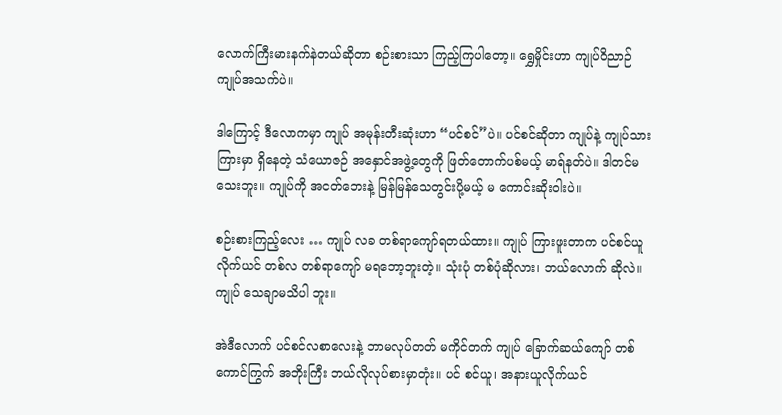လောက်ကြီးမားနက်နဲတယ်ဆိုတာ စဉ်းစားသာ ကြည့်ကြပါတော့။ ရွှေမှိုင်းဟာ ကျုပ်ဝိညာဉ် ကျုပ်အသက်ပဲ။

ဒါကြောင့် ဒီလောကမှာ ကျုပ် အမုန်းတီးဆုံးဟာ “ပင်စင်”ပဲ။ ပင်စင်ဆိုတာ ကျုပ်နဲ့ ကျုပ်သားကြားမှာ ရှိနေတဲ့ သံယောဇဉ် အနှောင်အဖွဲ့တွေကို ဖြတ်တောက်ပစ်မယ့် မာရ်နတ်ပဲ။ ဒါတင်မသေးဘူး။ ကျုပ်ကို အငတ်ဘေးနဲ့ မြန်မြန်သေတွင်းပို့မယ့် မ ကောင်းဆိုးဝါးပဲ။

စဉ်းစားကြည့်လေး … ကျုပ် လခ တစ်ရာကျော်ရတယ်ထား။ ကျုပ် ကြားဖူးတာက ပင်စင်ယူလိုက်ယင် တစ်လ တစ်ရာကျော် မရဘော့ဘူးတဲ့။ သုံးပုံ တစ်ပုံဆိုလား၊ ဘယ်လောက် ဆိုလဲ။ ကျုပ် သေချာမသိပါ ဘူး။

အဲဒီလောက် ပင်စင်လစာလေးနဲ့ ဘာမလုပ်တတ် မကိုင်တက် ကျုပ် ခြောက်ဆယ်ကျော် တစ်ကောင်ကြွက် အဘိုးကြီး ဘယ်လိုလုပ်စားမှာတုံး။ ပင် စင်ယူ၊ အနားယူလိုက်ယင်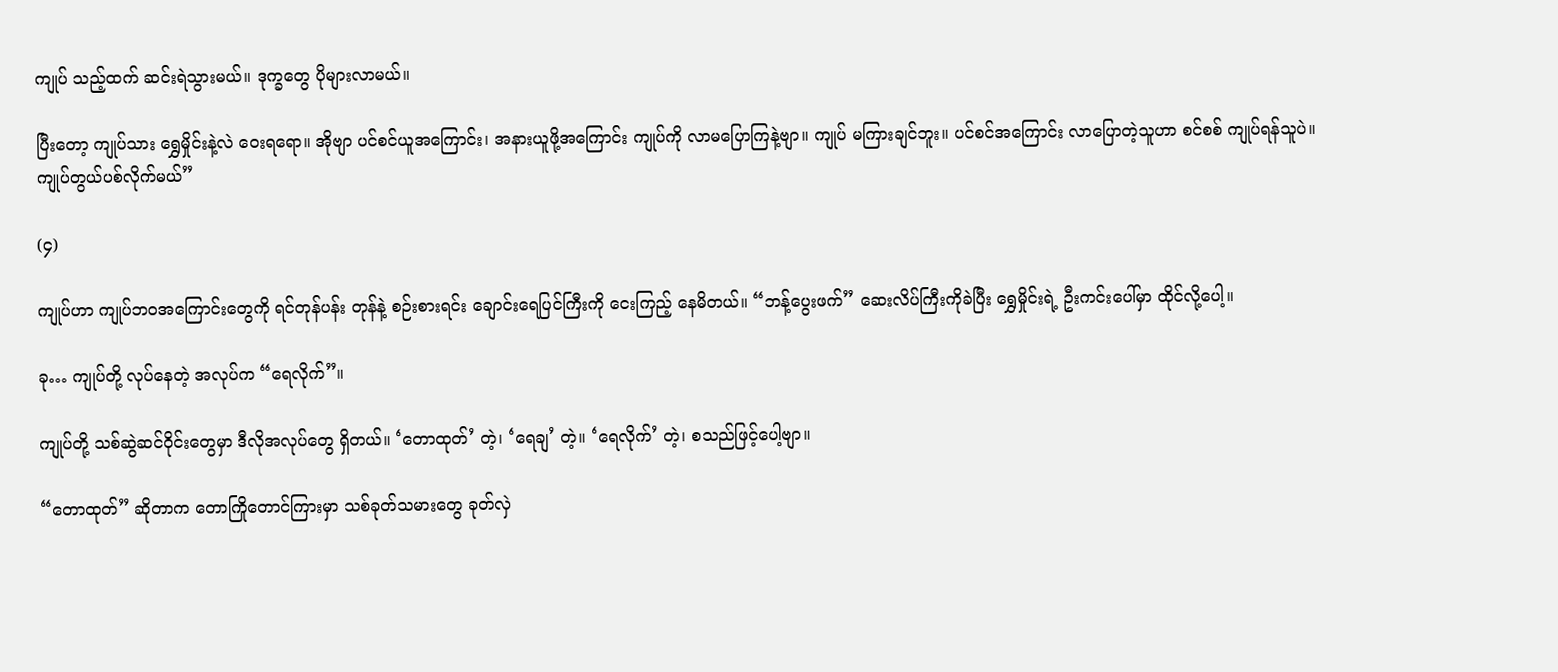ကျုပ် သည့်ထက် ဆင်းရဲသွားမယ်။ ဒုက္ခတွေ ပိုများလာမယ်။

ပြီးတော့ ကျုပ်သား ရွှေမှိုင်းနဲ့လဲ ဝေးရရော။ အိုဗျာ ပင်စင်ယူအကြောင်း၊ အနားယူဖို့အကြောင်း ကျုပ်ကို လာမပြောကြနဲ့ဗျာ။ ကျုပ် မကြားချင်ဘူး။ ပင်စင်အကြောင်း လာပြောတဲ့သူဟာ စင်စစ် ကျုပ်ရန်သူပဲ။ ကျုပ်တွယ်ပစ်လိုက်မယ်”

(၄)

ကျုပ်ဟာ ကျုပ်ဘဝအကြောင်းတွေကို ရင်တုန်ပန်း တုန်နဲ့ စဉ်းစားရင်း ချောင်းရေပြင်ကြီးကို ငေးကြည့် နေမိတယ်။ “ဘန့်ပွေးဖက်” ဆေးလိပ်ကြီးကိုခဲပြီး ရွှေမှိုင်းရဲ့ ဦးကင်းပေါ်မှာ ထိုင်လို့ပေါ့။

ခု… ကျုပ်တို့ လုပ်နေတဲ့ အလုပ်က “ရေလိုက်”။

ကျုပ်တို့ သစ်ဆွဲဆင်ဝိုင်းတွေမှာ ဒီလိုအလုပ်တွေ ရှိတယ်။ ‘တောထုတ်’ တဲ့၊ ‘ရေချ’ တဲ့။ ‘ရေလိုက်’ တဲ့၊ စသည်ဖြင့်ပေါ့ဗျာ။

“တောထုတ်” ဆိုတာက တောကြိုတောင်ကြားမှာ သစ်ခုတ်သမားတွေ ခုတ်လှဲ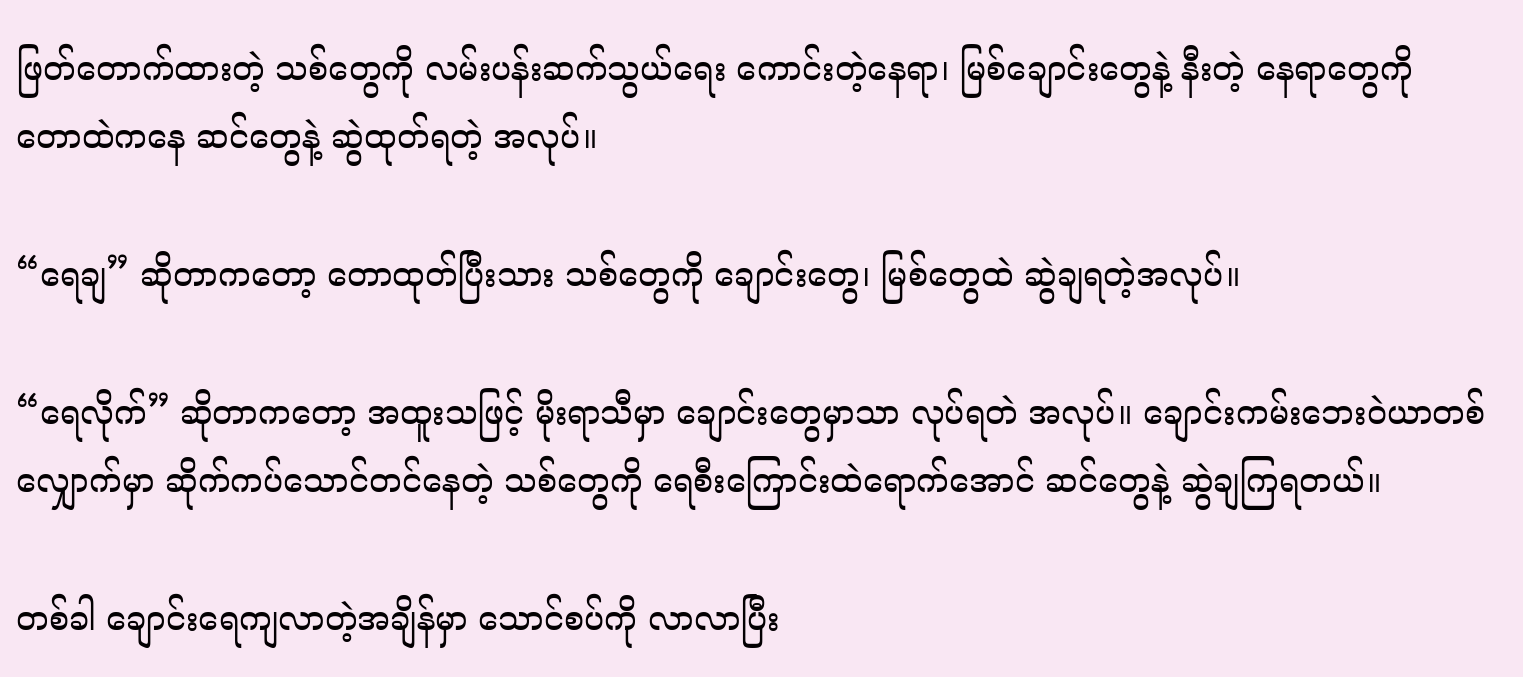ဖြတ်တောက်ထားတဲ့ သစ်တွေကို လမ်းပန်းဆက်သွယ်ရေး ကောင်းတဲ့နေရာ၊ မြစ်ချောင်းတွေနဲ့ နီးတဲ့ နေရာတွေကို တောထဲကနေ ဆင်တွေနဲ့ ဆွဲထုတ်ရတဲ့ အလုပ်။

“ရေချ” ဆိုတာကတော့ တောထုတ်ပြီးသား သစ်တွေကို ချောင်းတွေ၊ မြစ်တွေထဲ ဆွဲချရတဲ့အလုပ်။

“ရေလိုက်” ဆိုတာကတော့ အထူးသဖြင့် မိုးရာသီမှာ ချောင်းတွေမှာသာ လုပ်ရတဲ အလုပ်။ ချောင်းကမ်းဘေးဝဲယာတစ်လျှောက်မှာ ဆိုက်ကပ်သောင်တင်နေတဲ့ သစ်တွေကို ရေစီးကြောင်းထဲရောက်အောင် ဆင်တွေနဲ့ ဆွဲချကြရတယ်။

တစ်ခါ ချောင်းရေကျလာတဲ့အချိန်မှာ သောင်စပ်ကို လာလာပြီး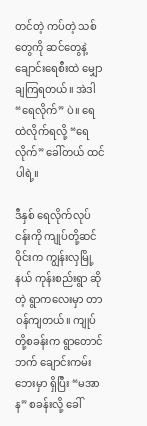တင်တဲ့ ကပ်တဲ့ သစ်တွေကို ဆင်တွေနဲ့ ချောင်းရေစီးထဲ မျှောချကြရတယ်။ အဲဒါ “ရေလိုက်” ပဲ။ ရေထဲလိုက်ရလို့ “ရေလိုက်” ခေါ်တယ် ထင်ပါရဲ့။

ဒီနှစ် ရေလိုက်လုပ်ငန်းကို ကျုပ်တို့ဆင်ဝိုင်းက ကျွန်းလှမြို့နယ် ကုန်းစည်းရွာ ဆိုတဲ့ ရွာကလေးမှာ တာဝန်ကျတယ်။ ကျုပ်တို့စခန်းက ရွာတောင်ဘက် ချောင်းကမ်းဘေးမှာ ရှိပြီး “မအာန” စခန်းလို့ ခေါ်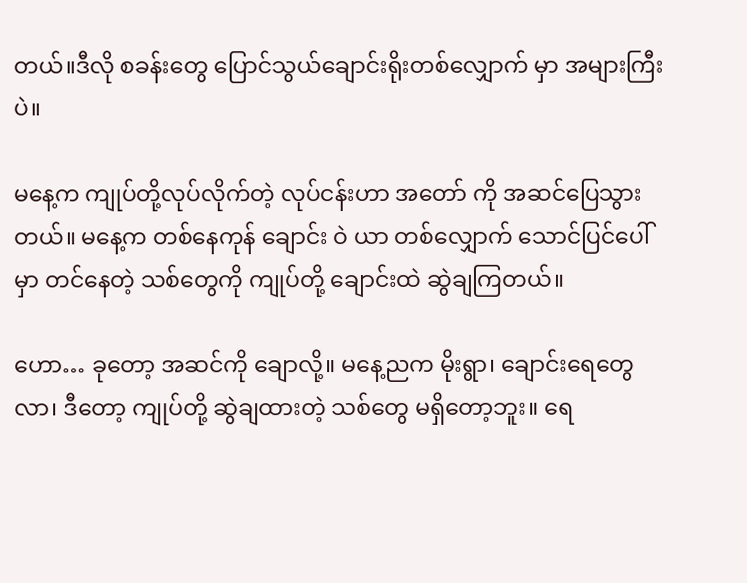တယ်။ဒီလို စခန်းတွေ ပြောင်သွယ်ချောင်းရိုးတစ်လျှောက် မှာ အများကြီးပဲ။

မနေ့က ကျုပ်တို့လုပ်လိုက်တဲ့ လုပ်ငန်းဟာ အတော် ကို အဆင်ပြေသွားတယ်။ မနေ့က တစ်နေကုန် ချောင်း ဝဲ ယာ တစ်လျှောက် သောင်ပြင်ပေါ်မှာ တင်နေတဲ့ သစ်တွေကို ကျုပ်တို့ ချောင်းထဲ ဆွဲချကြတယ်။

ဟော… ခုတော့ အဆင်ကို ချောလို့။ မနေ့ညက မိုးရွာ၊ ချောင်းရေတွေလာ၊ ဒီတော့ ကျုပ်တို့ ဆွဲချထားတဲ့ သစ်တွေ မရှိတော့ဘူး။ ရေ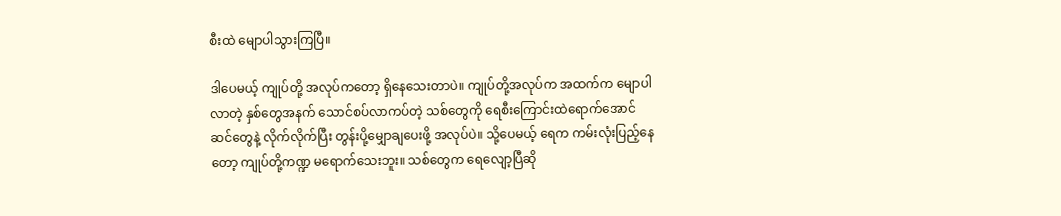စီးထဲ မျောပါသွားကြပြီ။

ဒါပေမယ့် ကျုပ်တို့ အလုပ်ကတော့ ရှိနေသေးတာပဲ။ ကျုပ်တို့အလုပ်က အထက်က မျောပါလာတဲ့ နှစ်တွေအနက် သောင်စပ်လာကပ်တဲ့ သစ်တွေကို ရေစီးကြောင်းထဲရောက်အောင် ဆင်တွေနဲ့ လိုက်လိုက်ပြီး တွန်းပို့မျှောချပေးဖို့ အလုပ်ပဲ။ သို့ပေမယ့် ရေက ကမ်းလုံးပြည့်နေတော့ ကျုပ်တို့ကဏ္ဍ မရောက်သေးဘူး။ သစ်တွေက ရေလျော့ပြီဆို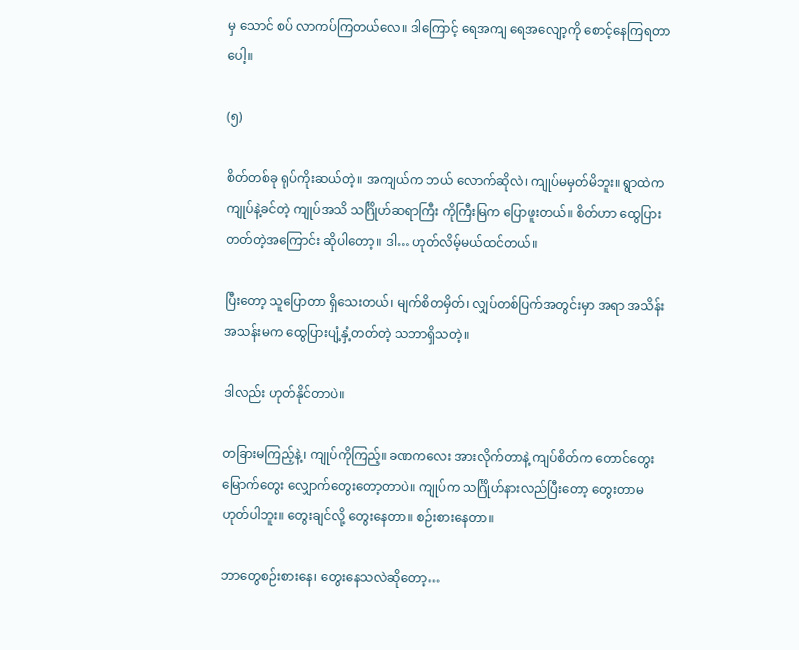မှ သောင် စပ် လာကပ်ကြတယ်လေ။ ဒါကြောင့် ရေအကျ ရေအလျော့ကို စောင့်နေကြရတာပေါ့။

(၅)

စိတ်တစ်ခု ရုပ်ကိုးဆယ်တဲ့။ အကျယ်က ဘယ် လောက်ဆိုလဲ၊ ကျုပ်မမှတ်မိဘူး။ ရွာထဲက ကျုပ်နဲ့ခင်တဲ့ ကျုပ်အသိ သင်္ဂြိုဟ်ဆရာကြီး ကိုကြီးမြက ပြောဖူးတယ်။ စိတ်ဟာ ထွေပြားတတ်တဲ့အကြောင်း ဆိုပါတော့။ ဒါ… ဟုတ်လိမ့်မယ်ထင်တယ်။

ပြီးတော့ သူပြောတာ ရှိသေးတယ်၊ မျက်စိတမှိတ်၊ လျှပ်တစ်ပြက်အတွင်းမှာ အရာ အသိန်း အသန်းမက ထွေပြားပျံ့နှံ့တတ်တဲ့ သဘာရှိသတဲ့။

ဒါလည်း ဟုတ်နိုင်တာပဲ။

တခြားမကြည့်နဲ့၊ ကျုပ်ကိုကြည့်။ ခဏကလေး အားလိုက်တာနဲ့ ကျပ်စိတ်က တောင်တွေး မြောက်တွေး လျှောက်တွေးတော့တာပဲ။ ကျုပ်က သင်္ဂြိုဟ်နားလည်ပြီးတော့ တွေးတာမဟုတ်ပါဘူး။ တွေးချင်လို့ တွေးနေတာ။ စဉ်းစားနေတာ။

ဘာတွေစဉ်းစားနေ၊ တွေးနေသလဲဆိုတော့…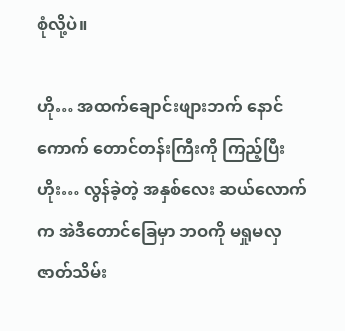စုံလို့ပဲ။

ဟို… အထက်ချောင်းဖျားဘက် နောင်ကောက် တောင်တန်းကြီးကို ကြည့်ပြီး ဟိုး… လွန်ခဲ့တဲ့ အနှစ်လေး ဆယ်လောက်က အဲဒီတောင်ခြေမှာ ဘဝကို မရှုမလှ ဇာတ်သိမ်း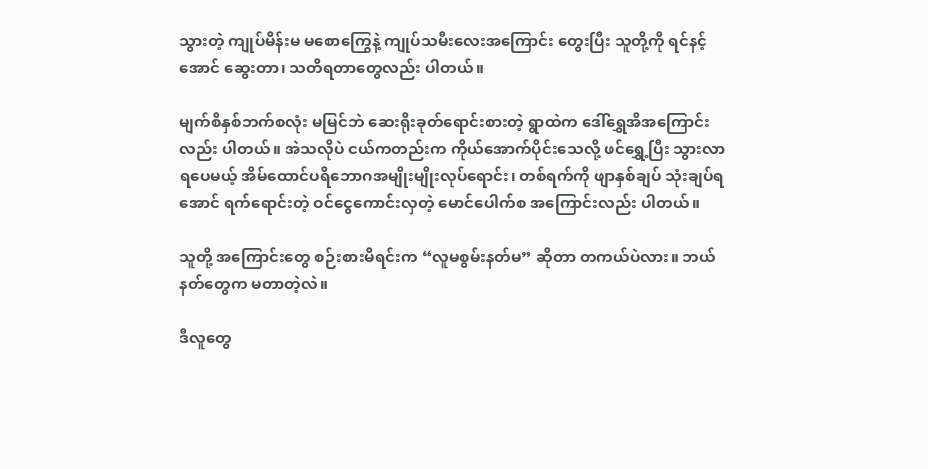သွားတဲ့ ကျုပ်မိန်းမ မစောကြွေနဲ့ ကျုပ်သမီးလေးအကြောင်း တွေးပြီး သူတို့ကို ရင်နင့်အောင် ဆွေးတာ၊ သတိရတာတွေလည်း ပါတယ်။

မျက်စိနှစ်ဘက်စလုံး မမြင်ဘဲ ဆေးရိုးခုတ်ရောင်းစားတဲ့ ရွာထဲက ဒေါ်ရွှေအိအကြောင်းလည်း ပါတယ်။ အဲသလိုပဲ ငယ်ကတည်းက ကိုယ်အောက်ပိုင်းသေလို့ ဖင်ရွှေ့ပြီး သွားလာရပေမယ့် အိမ်ထောင်ပရိဘောဂအမျိုးမျိုးလုပ်ရောင်း၊ တစ်ရက်ကို ဖျာနှစ်ချပ် သုံးချပ်ရအောင် ရက်ရောင်းတဲ့ ဝင်ငွေကောင်းလှတဲ့ မောင်ပေါက်စ အကြောင်းလည်း ပါတယ်။

သူတို့ အကြောင်းတွေ စဉ်းစားမိရင်းက “လူမစွမ်းနတ်မ” ဆိုတာ တကယ်ပဲလား။ ဘယ်နတ်တွေက မတာတဲ့လဲ။

ဒီလူတွေ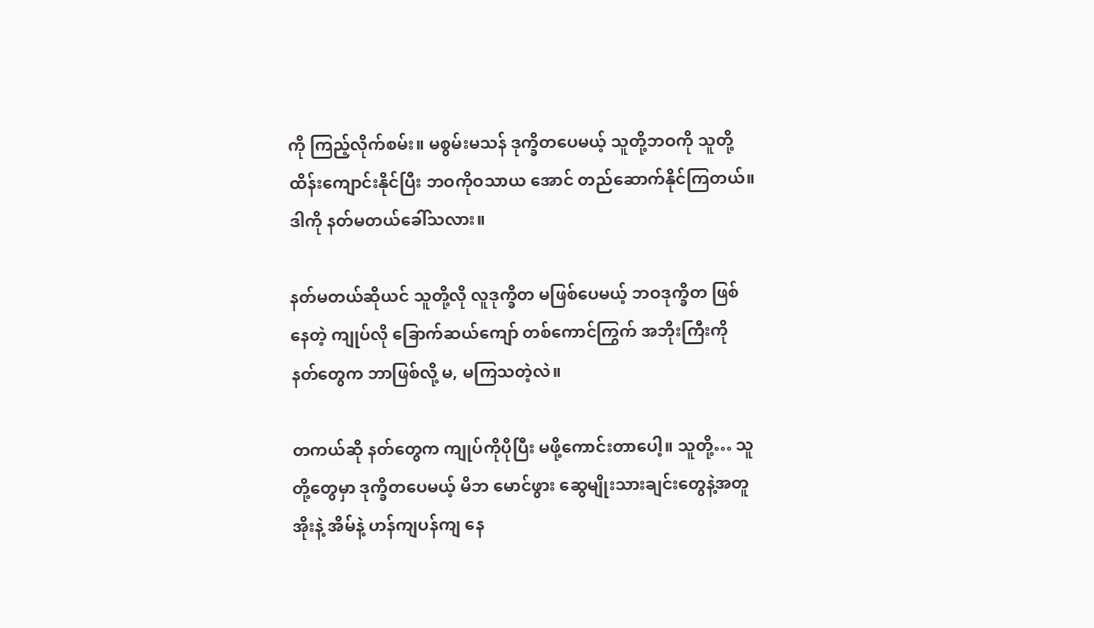ကို ကြည့်လိုက်စမ်း။ မစွမ်းမသန် ဒုက္ခိတပေမယ့် သူတို့ဘဝကို သူတို့ ထိန်းကျောင်းနိုင်ပြီး ဘဝကိုဝသာယ အောင် တည်ဆောက်နိုင်ကြတယ်။ ဒါကို နတ်မတယ်ခေါ်သလား။

နတ်မတယ်ဆိုယင် သူတို့လို လူဒုက္ခိတ မဖြစ်ပေမယ့် ဘဝဒုက္ခိတ ဖြစ်နေတဲ့ ကျုပ်လို ခြောက်ဆယ်ကျော် တစ်ကောင်ကြွက် အဘိုးကြီးကို နတ်တွေက ဘာဖြစ်လို့ မ, မကြသတဲ့လဲ။

တကယ်ဆို နတ်တွေက ကျုပ်ကိုပိုပြီး မဖို့ကောင်းတာပေါ့။ သူတို့… သူတို့တွေမှာ ဒုက္ခိတပေမယ့် မိဘ မောင်ဖွား ဆွေမျိုးသားချင်းတွေနဲ့အတူ အိုးနဲ့ အိမ်နဲ့ ဟန်ကျပန်ကျ နေ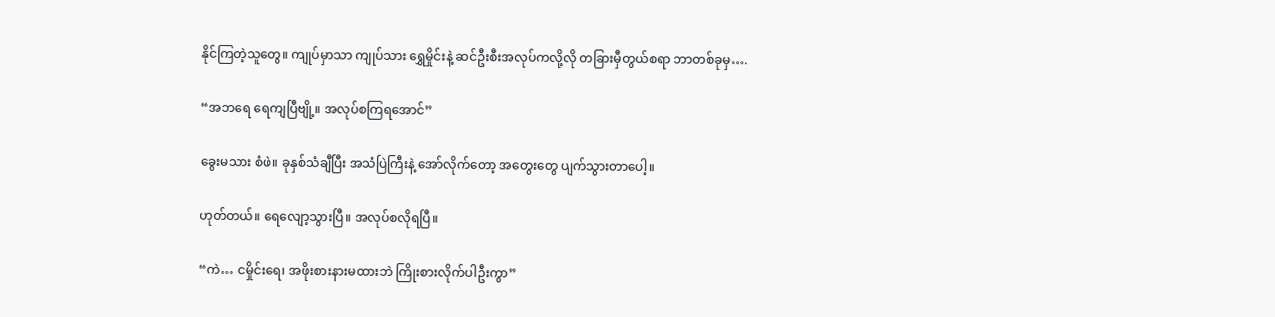နိုင်ကြတဲ့သူတွေ။ ကျုပ်မှာသာ ကျုပ်သား ရွှေမှိုင်းနဲ့ ဆင်ဦးစီးအလုပ်ကလို့လို တခြားမှီတွယ်စရာ ဘာတစ်ခုမှ….

“အဘရေ ရေကျပြီဗျို့။ အလုပ်စကြရအောင်”

ခွေးမသား စံဖဲ။ ခုနှစ်သံချီပြီး အသံပြဲကြီးနဲ့ အော်လိုက်တော့ အတွေးတွေ ပျက်သွားတာပေါ့။

ဟုတ်တယ်။ ရေလျော့သွားပြီ။ အလုပ်စလိုရပြီ။

“ကဲ… ငမှိုင်းရေ၊ အဖိုးစားနားမထားဘဲ ကြိုးစားလိုက်ပါဦးကွာ”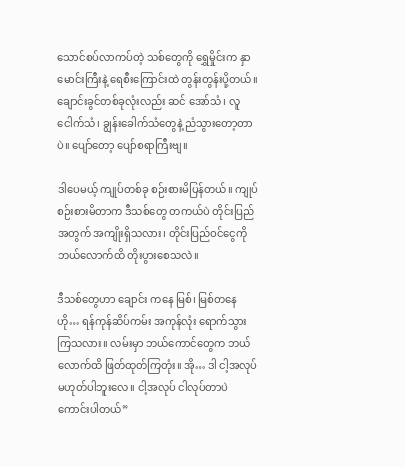သောင်စပ်လာကပ်တဲ့ သစ်တွေကို ရွှေမှိုင်းက နှာမောင်းကြီးနဲ့ ရေစီးကြောင်းထဲ တွန်းတွန်းပို့တယ်။ ချောင်းခွင်တစ်ခုလုံးလည်း ဆင် အော်သံ၊ လူ ငေါက်သံ၊ ချွန်းခေါက်သံတွေနဲ့ ညံသွားတော့တာပဲ။ ပျော်တော့ ပျော်စရာကြီးဗျ။

ဒါပေမယ့် ကျုပ်တစ်ခု စဉ်းစားမိပြန်တယ်။ ကျုပ်စဉ်းစားမိတာက ဒီသစ်တွေ တကယ်ပဲ တိုင်းပြည်အတွက် အကျိုးရှိသလား၊ တိုင်းပြည်ဝင်ငွေကို ဘယ်လောက်ထိ တိုးပွားစေသလဲ။

ဒီသစ်တွေဟာ ချောင်း ကနေ မြစ်၊ မြစ်တနေ ဟို… ရန်ကုန်ဆိပ်ကမ်း အကုန်လုံး ရောက်သွားကြသလား။ လမ်းမှာ ဘယ်ကောင်တွေက ဘယ် လောက်ထိ ဖြတ်ထုတ်ကြတုံး။ အို… ဒါ ငါ့အလုပ် မဟုတ်ပါဘူးလေ။ ငါ့အလုပ် ငါလုပ်တာပဲ ကောင်းပါတယ်”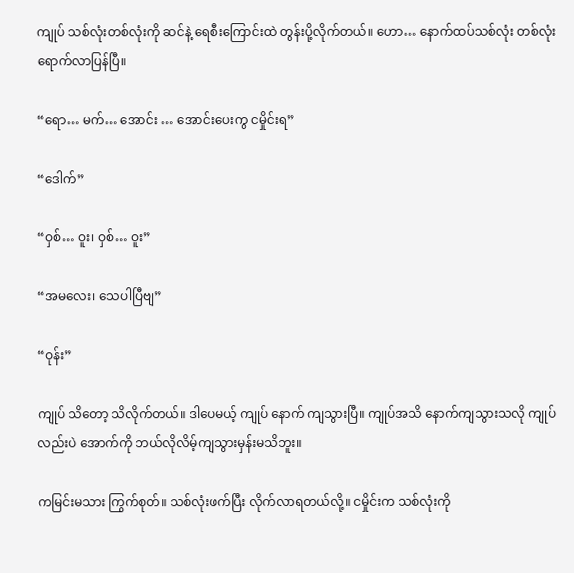ကျုပ် သစ်လုံးတစ်လုံးကို ဆင်နဲ့ ရေစီးကြောင်းထဲ တွန်းပို့လိုက်တယ်။ ဟော… နောက်ထပ်သစ်လုံး တစ်လုံး ရောက်လာပြန်ပြီ။

“ရော… မက်… အောင်း … အောင်းပေးကွ ငမှိုင်းရ”

“ဒေါက်”

“ဝှစ်… ဝူး၊ ဝှစ်… ဝူး”

“အမလေး၊ သေပါပြီဗျ”

“ဝုန်း”

ကျုပ် သိတော့ သိလိုက်တယ်။ ဒါပေမယ့် ကျုပ် နောက် ကျသွားပြီ။ ကျုပ်အသိ နောက်ကျသွားသလို ကျုပ်လည်းပဲ အောက်ကို ဘယ်လိုလိမ့်ကျသွားမှန်းမသိဘူး။

ကမြင်းမသား ကြွက်စုတ်။ သစ်လုံးဖက်ပြီး လိုက်လာရတယ်လို့။ ငမှိုင်းက သစ်လုံးကို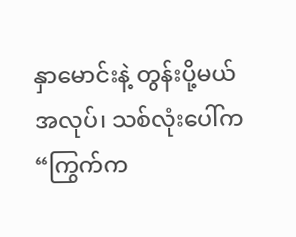နှာမောင်းနဲ့ တွန်းပို့မယ်အလုပ်၊ သစ်လုံးပေါ်က “ကြွက်က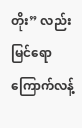တိုး” လည်း မြင်ရော ကြောက်လန့်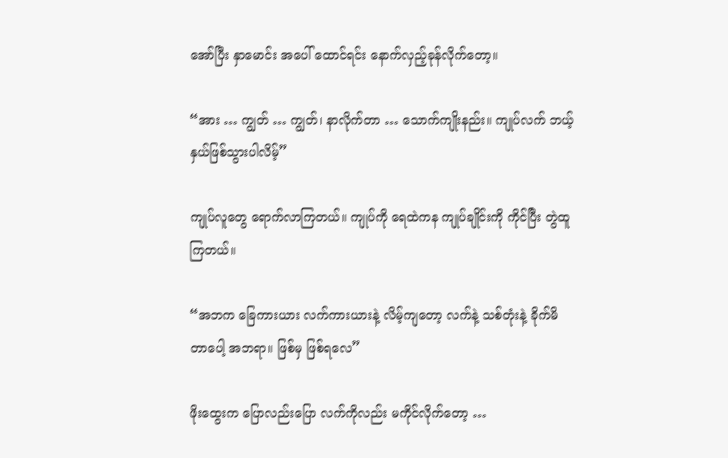အော်ပြီး နှာမောင်း အပေါ် ထောင်ရင်း နောက်လှည့်ခုန်လိုက်တော့။

“အား … ကျွတ် … ကျွတ်၊ နာလိုက်တာ … သောက်ကျိုးနည်း။ ကျုပ်လက် ဘယ့်နှယ်ဖြစ်သွားပါလိမ့်”

ကျုပ်လူတွေ ရောက်လာကြတယ်။ ကျုပ်ကို ရေထဲကန ကျုပ်ချိုင်းကို ကိုင်ပြီး တွဲထူကြတယ်။

“အဘက ခြေကားယား လက်ကားယားနဲ့ လိမ့်ကျတော့ လက်နဲ့ သစ်တုံးနဲ့ ခိုက်မိတာပေါ့ အဘရာ။ ဖြစ်မှ ဖြစ်ရလေ”

ဖိုးထွေးက ပြောလည်းပြော လက်ကိုလည်း မကိုင်လိုက်တော့ …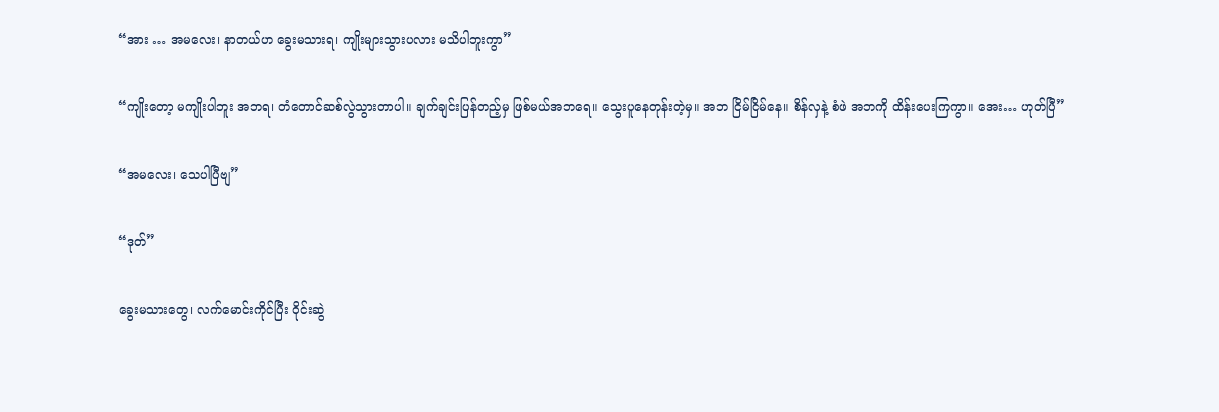“အား … အမလေး၊ နာတယ်ဟ ခွေးမသားရ၊ ကျိုးများသွားပလား မသိပါဘူးကွာ”

“ကျိုးတော့ မကျိုးပါဘူး အဘရ၊ တံတောင်ဆစ်လွဲသွားတာပါ။ ချက်ချင်းပြန်တည့်မှ ဖြစ်မယ်အဘရေ။ သွေးပူနေတုန်းတဲ့မှ။ အဘ ငြိမ်ငြိမ်နေ။ စိန်လှနဲ့ စံဖဲ အဘကို ထိန်းပေးကြကွာ။ အေး… ဟုတ်ပြီ”

“အမလေး၊ သေပါပြီဗျ”

“ဒုတ်”

ခွေးမသားတွေ၊ လက်မောင်းကိုင်ပြီး ဝိုင်းဆွဲ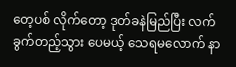တေ့ပစ် လိုက်တော့ ဒုတ်ခနဲမြည်ပြီး လက်ခွက်တည့်သွား ပေမယ့် သေရမလောက် နာ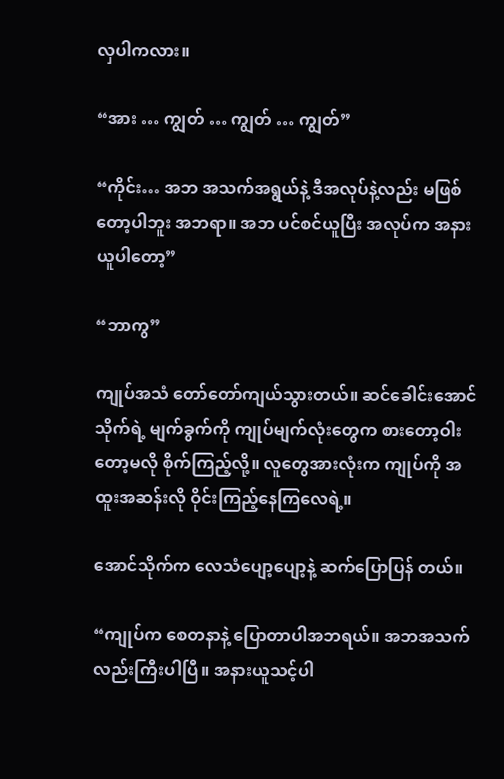လှပါကလား။

“အား … ကျွတ် … ကျွတ် … ကျွတ်”

“ကိုင်း… အဘ အသက်အရွယ်နဲ့ ဒီအလုပ်နဲ့လည်း မဖြစ်တော့ပါဘူး အဘရာ။ အဘ ပင်စင်ယူပြီး အလုပ်က အနားယူပါတော့”

“ဘာကွ”

ကျုပ်အသံ တော်တော်ကျယ်သွားတယ်။ ဆင်ခေါင်းအောင်သိုက်ရဲ့ မျက်ခွက်ကို ကျုပ်မျက်လုံးတွေက စားတော့ဝါးတော့မလို စိုက်ကြည့်လို့။ လူတွေအားလုံးက ကျုပ်ကို အထူးအဆန်းလို ဝိုင်းကြည့်နေကြလေရဲ့။

အောင်သိုက်က လေသံပျော့ပျော့နဲ့ ဆက်ပြောပြန် တယ်။

“ကျုပ်က စေတနာနဲ့ ပြောတာပါအဘရယ်။ အဘအသက်လည်းကြီးပါပြီ။ အနားယူသင့်ပါ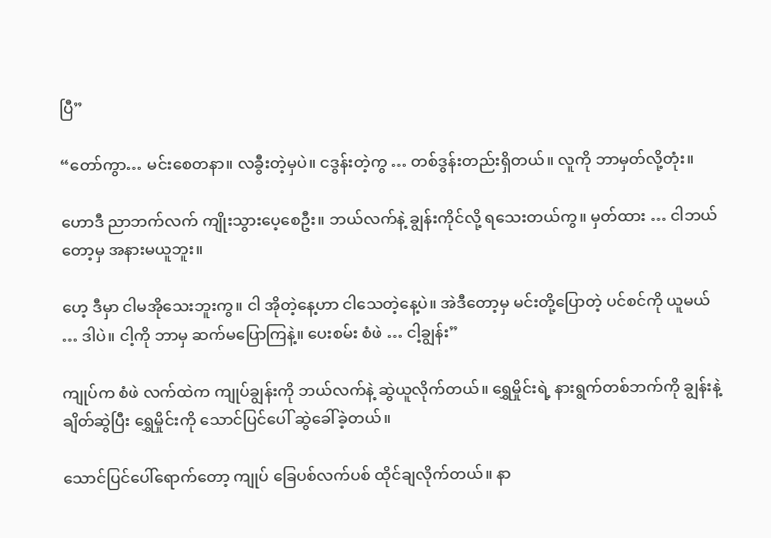ပြီ”

“တော်ကွာ… မင်းစေတနာ။ လခွီးတဲ့မှပဲ။ ငဒွန်းတဲ့ကွ … တစ်ဒွန်းတည်းရှိတယ်။ လူကို ဘာမှတ်လို့တုံး။

ဟောဒီ ညာဘက်လက် ကျိုးသွားပေ့စေဦး။ ဘယ်လက်နဲ့ ချွန်းကိုင်လို့ ရသေးတယ်ကွ။ မှတ်ထား … ငါဘယ်တော့မှ အနားမယူဘူး။

ဟေ့ ဒီမှာ ငါမအိုသေးဘူးကွ။ ငါ အိုတဲ့နေ့ဟာ ငါသေတဲ့နေ့ပဲ။ အဲဒီတော့မှ မင်းတို့ပြောတဲ့ ပင်စင်ကို ယူမယ် … ဒါပဲ။ ငါ့ကို ဘာမှ ဆက်မပြောကြနဲ့။ ပေးစမ်း စံဖဲ … ငါ့ချွန်း”

ကျုပ်က စံဖဲ လက်ထဲက ကျုပ်ချွန်းကို ဘယ်လက်နဲ့ ဆွဲယူလိုက်တယ်။ ရွှေမှိုင်းရဲ့ နားရွက်တစ်ဘက်ကို ချွန်းနဲ့ချိတ်ဆွဲပြီး ရွှေမှိုင်းကို သောင်ပြင်ပေါ် ဆွဲခေါ်ခဲ့တယ်။

သောင်ပြင်ပေါ်ရောက်တော့ ကျုပ် ခြေပစ်လက်ပစ် ထိုင်ချလိုက်တယ်။ နာ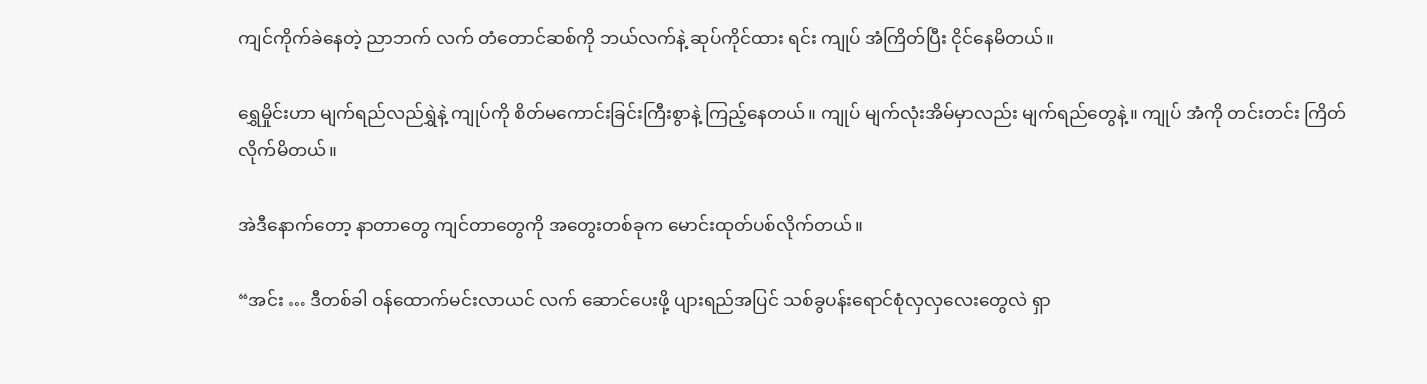ကျင်ကိုက်ခဲနေတဲ့ ညာဘက် လက် တံတောင်ဆစ်ကို ဘယ်လက်နဲ့ ဆုပ်ကိုင်ထား ရင်း ကျုပ် အံကြိတ်ပြီး ငိုင်နေမိတယ်။

ရွှေမှိုင်းဟာ မျက်ရည်လည်ရွှဲနဲ့ ကျုပ်ကို စိတ်မကောင်းခြင်းကြီးစွာနဲ့ ကြည့်နေတယ်။ ကျုပ် မျက်လုံးအိမ်မှာလည်း မျက်ရည်တွေနဲ့။ ကျုပ် အံကို တင်းတင်း ကြိတ်လိုက်မိတယ်။

အဲဒီနောက်တော့ နာတာတွေ ကျင်တာတွေကို အတွေးတစ်ခုက မောင်းထုတ်ပစ်လိုက်တယ်။

“အင်း … ဒီတစ်ခါ ဝန်ထောက်မင်းလာယင် လက် ဆောင်ပေးဖို့ ပျားရည်အပြင် သစ်ခွပန်းရောင်စုံလှလှလေးတွေလဲ ရှာ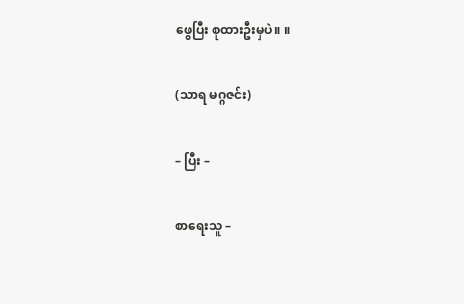ဖွေပြီး စုထားဦးမှပဲ။ ။

(သာရ မဂ္ဂဇင်း)

– ပြီး –

စာရေးသူ –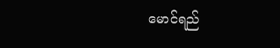မောင်ရည်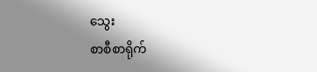သွေး
စာစီစာရိုက်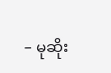– မုဆိုး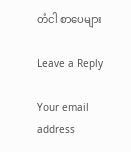တံငါ စာပေများ

Leave a Reply

Your email address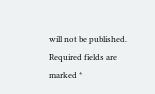will not be published. Required fields are marked *